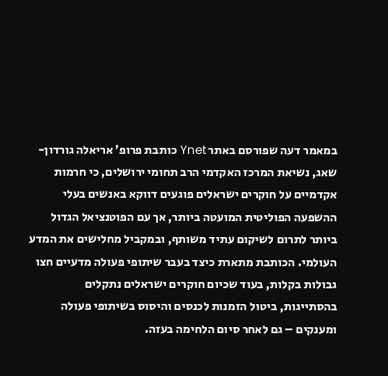במאמר דעה שפורסם באתר Ynet כותבת פרופ’ אריאלה גורדון-שאג, נשיאת המרכז האקדמי הרב תחומי ירושלים, כי חרמות אקדמיים על חוקרים ישראלים פוגעים דווקא באנשים בעלי ההשפעה הפוליטית המועטה ביותר, אך עם הפוטנציאל הגדול ביותר לתרום לשיקום עתיד משותף, ובמקביל מחלישים את המדע העולמי. הכותבת מתארת כיצד בעבר שיתופי פעולה מדעיים חצו גבולות בקלות, בעוד שכיום חוקרים ישראלים נתקלים בהסתייגות, ביטול הזמנות לכנסים והיסוס בשיתופי פעולה ומענקים – גם לאחר סיום הלחימה בעזה.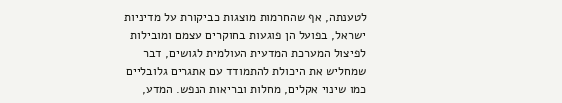לטענתה, אף שהחרמות מוצגות כביקורת על מדיניות ישראל, בפועל הן פוגעות בחוקרים עצמם ומובילות לפיצול המערכת המדעית העולמית לגושים, דבר שמחליש את היכולת להתמודד עם אתגרים גלובליים כמו שינוי אקלים, מחלות ובריאות הנפש. המדע,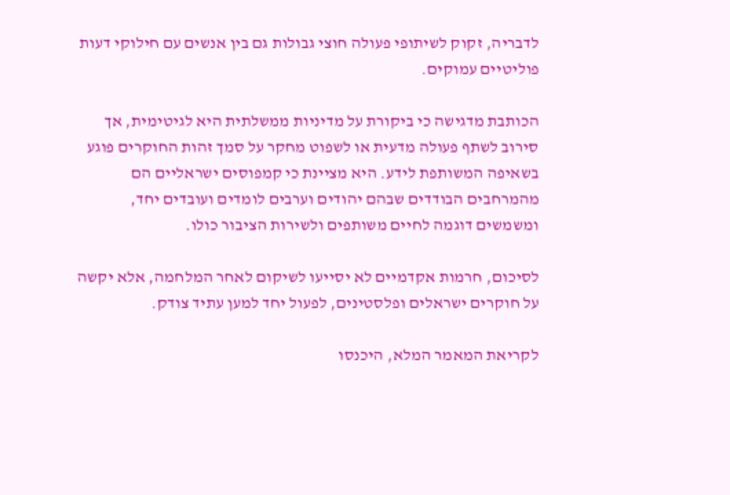לדבריה, זקוק לשיתופי פעולה חוצי גבולות גם בין אנשים עם חילוקי דעות פוליטיים עמוקים.

הכותבת מדגישה כי ביקורת על מדיניות ממשלתית היא לגיטימית, אך סירוב לשתף פעולה מדעית או לשפוט מחקר על סמך זהות החוקרים פוגע בשאיפה המשותפת לידע. היא מציינת כי קמפוסים ישראליים הם מהמרחבים הבודדים שבהם יהודים וערבים לומדים ועובדים יחד, ומשמשים דוגמה לחיים משותפים ולשירות הציבור כולו.

לסיכום, חרמות אקדמיים לא יסייעו לשיקום לאחר המלחמה, אלא יקשה על חוקרים ישראלים ופלסטינים, לפעול יחד למען עתיד צודק.

לקריאת המאמר המלא, היכנסו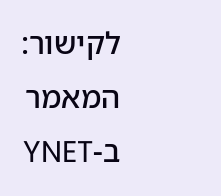לקישור:
המאמר ב-YNET